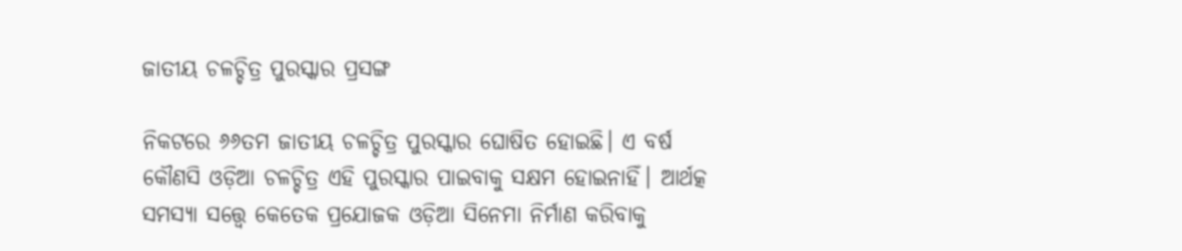ଜାତୀୟ ଚଳଚ୍ଚିତ୍ର ପୁରସ୍କାର ପ୍ରସଙ୍ଗ

ନିକଟରେ ୬୬ତମ ଜାତୀୟ ଚଳଚ୍ଚିତ୍ର ପୁରସ୍କାର ଘୋଷିତ ହୋଇଛି। ଏ ବର୍ଷ କୌଣସି ଓଡ଼ିଆ ଚଳଚ୍ଚିତ୍ର ଏହି ପୁରସ୍କାର ପାଇବାକୁ ସକ୍ଷମ ହୋଇନାହିଁ। ଆର୍ଥତ୍କ ସମସ୍ୟା ସତ୍ତ୍ୱେ କେତେକ ପ୍ରଯୋଜକ ଓଡ଼ିଆ ସିନେମା ନିର୍ମାଣ କରିବାକୁ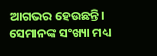ଆଗଭର ହେଉଛନ୍ତି। ସେମାନଙ୍କ ସଂଖ୍ୟା ମଧ୍ୟ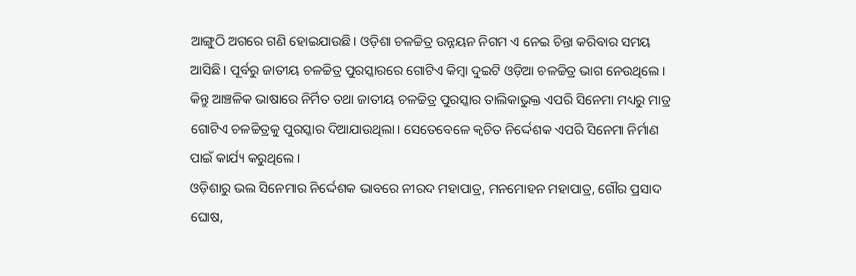ଆଙ୍ଗୁଠି ଅଗରେ ଗଣି ହୋଇଯାଉଛି। ଓଡ଼ିଶା ଚଳଚ୍ଚିତ୍ର ଉନ୍ନୟନ ନିଗମ ଏ ନେଇ ଚିନ୍ତା କରିବାର ସମୟ ଆସିଛି। ପୂର୍ବରୁ ଜାତୀୟ ଚଳଚ୍ଚିତ୍ର ପୁରସ୍କାରରେ ଗୋଟିଏ କିମ୍ବା ଦୁଇଟି ଓଡ଼ିଆ ଚଳଚ୍ଚିତ୍ର ଭାଗ ନେଉଥିଲେ। କିନ୍ତୁ ଆଞ୍ଚଳିକ ଭାଷାରେ ନିର୍ମିତ ତଥା ଜାତୀୟ ଚଳଚ୍ଚିତ୍ର ପୁରସ୍କାର ତାଲିକାଭୁକ୍ତ ଏପରି ସିନେମା ମଧ୍ୟରୁ ମାତ୍ର ଗୋଟିଏ ଚଳଚ୍ଚିତ୍ରକୁ ପୁରସ୍କାର ଦିଆଯାଉଥିଲା। ସେତେବେଳେ କ୍ୱଚିତ ନିର୍ଦ୍ଦେଶକ ଏପରି ସିନେମା ନିର୍ମାଣ ପାଇଁ କାର୍ଯ୍ୟ କରୁଥିଲେ।
ଓଡ଼ିଶାରୁ ଭଲ ସିନେମାର ନିର୍ଦ୍ଦେଶକ ଭାବରେ ନୀରଦ ମହାପାତ୍ର, ମନମୋହନ ମହାପାତ୍ର, ଗୌର ପ୍ରସାଦ ଘୋଷ,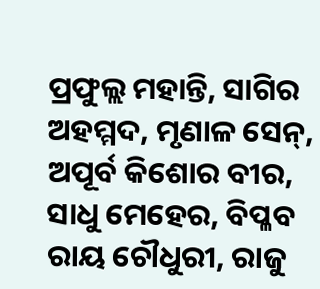ପ୍ରଫୁଲ୍ଲ ମହାନ୍ତି, ସାଗିର ଅହମ୍ମଦ, ମୃଣାଳ ସେନ୍‌, ଅପୂର୍ବ କିଶୋର ବୀର, ସାଧୁ ମେହେର, ବିପ୍ଳବ ରାୟ ଚୌଧୁରୀ, ରାଜୁ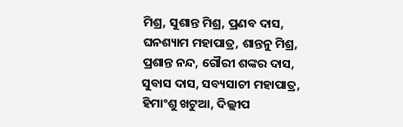ମିଶ୍ର, ସୁଶାନ୍ତ ମିଶ୍ର, ପ୍ରଣବ ଦାସ, ଘନଶ୍ୟାମ ମହାପାତ୍ର, ଶାନ୍ତନୁ ମିଶ୍ର, ପ୍ରଶାନ୍ତ ନନ୍ଦ, ଗୌରୀ ଶଙ୍କର ଦାସ, ସୁବାସ ଦାସ, ସବ୍ୟସାଚୀ ମହାପାତ୍ର, ହିମାଂଶୁ ଖଟୁଆ, ଦିଲ୍ଲୀପ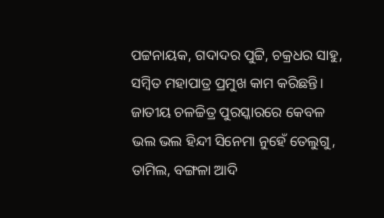ପଟ୍ଟନାୟକ, ଗଦାଦର ପୁଟ୍ଟି, ଚକ୍ରଧର ସାହୁ, ସମ୍ବିତ ମହାପାତ୍ର ପ୍ରମୁଖ କାମ କରିଛନ୍ତି। ଜାତୀୟ ଚଳଚ୍ଚିତ୍ର ପୁରସ୍କାରରେ କେବଳ ଭଲ ଭଲ ହିନ୍ଦୀ ସିନେମା ନୁହେଁ ତେଲୁଗୁ, ତାମିଲ, ବଙ୍ଗଳା ଆଦି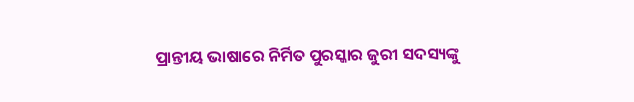ପ୍ରାନ୍ତୀୟ ଭାଷାରେ ନିର୍ମିତ ପୁରସ୍କାର ଜୁରୀ ସଦସ୍ୟଙ୍କୁ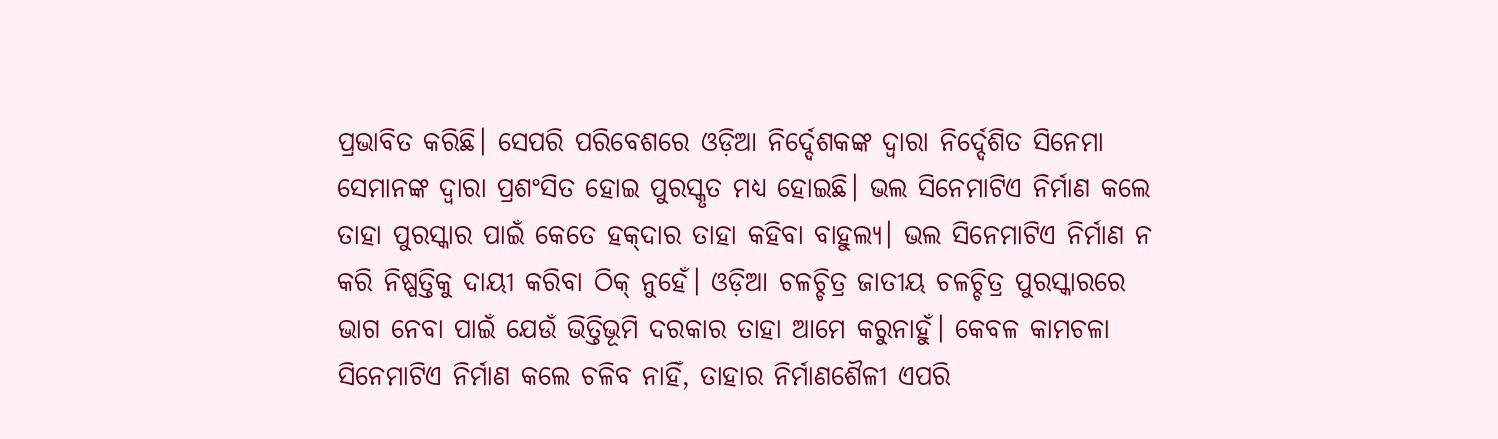ପ୍ରଭାବିତ କରିଛି। ସେପରି ପରିବେଶରେ ଓଡ଼ିଆ ନିର୍ଦ୍ଦେଶକଙ୍କ ଦ୍ୱାରା ନିର୍ଦ୍ଦେଶିତ ସିନେମା ସେମାନଙ୍କ ଦ୍ୱାରା ପ୍ରଶଂସିତ ହୋଇ ପୁରସ୍କୃତ ମଧ୍ୟ ହୋଇଛି। ଭଲ ସିନେମାଟିଏ ନିର୍ମାଣ କଲେ ତାହା ପୁରସ୍କାର ପାଇଁ କେତେ ହକ୍‌ଦାର ତାହା କହିବା ବାହୁଲ୍ୟ। ଭଲ ସିନେମାଟିଏ ନିର୍ମାଣ ନ କରି ନିଷ୍ପତ୍ତିକୁ ଦାୟୀ କରିବା ଠିକ୍‌ ନୁହେଁ। ଓଡ଼ିଆ ଚଳଚ୍ଚିତ୍ର ଜାତୀୟ ଚଳଚ୍ଚିତ୍ର ପୁରସ୍କାରରେ ଭାଗ ନେବା ପାଇଁ ଯେଉଁ ଭିତ୍ତିଭୂମି ଦରକାର ତାହା ଆମେ କରୁନାହୁଁ। କେବଳ କାମଚଳା ସିନେମାଟିଏ ନିର୍ମାଣ କଲେ ଚଳିବ ନାହିଁ, ତାହାର ନିର୍ମାଣଶୈଳୀ ଏପରି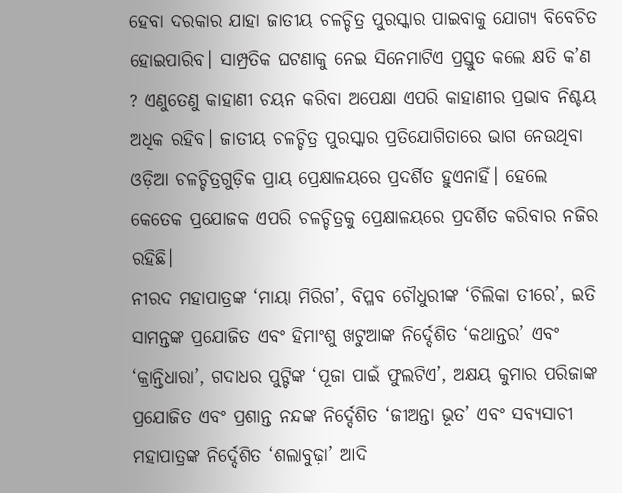ହେବା ଦରକାର ଯାହା ଜାତୀୟ ଚଳଚ୍ଚିତ୍ର ପୁରସ୍କାର ପାଇବାକୁ ଯୋଗ୍ୟ ବିବେଚିତ ହୋଇପାରିବ। ସାମ୍ପ୍ରତିକ ଘଟଣାକୁ ନେଇ ସିନେମାଟିଏ ପ୍ରସ୍ତୁତ କଲେ କ୍ଷତି କ’ଣ ? ଏଣୁତେଣୁ କାହାଣୀ ଚୟନ କରିବା ଅପେକ୍ଷା ଏପରି କାହାଣୀର ପ୍ରଭାବ ନିଶ୍ଚୟ ଅଧିକ ରହିବ। ଜାତୀୟ ଚଳଚ୍ଚିତ୍ର ପୁରସ୍କାର ପ୍ରତିଯୋଗିତାରେ ଭାଗ ନେଉଥିବା ଓଡ଼ିଆ ଚଳଚ୍ଚିତ୍ରଗୁଡ଼ିକ ପ୍ରାୟ ପ୍ରେକ୍ଷାଳୟରେ ପ୍ରଦର୍ଶିତ ହୁଏନାହିଁ। ହେଲେ କେତେକ ପ୍ରଯୋଜକ ଏପରି ଚଳଚ୍ଚିତ୍ରକୁ ପ୍ରେକ୍ଷାଳୟରେ ପ୍ରଦର୍ଶିତ କରିବାର ନଜିର ରହିଛି।
ନୀରଦ ମହାପାତ୍ରଙ୍କ ‘ମାୟା ମିରିଗ’, ବିପ୍ଳବ ଚୌଧୁରୀଙ୍କ ‘ଚିଲିକା ତୀରେ’, ଇତି ସାମନ୍ତଙ୍କ ପ୍ରଯୋଜିତ ଏବଂ ହିମାଂଶୁ ଖଟୁଆଙ୍କ ନିର୍ଦ୍ଦେଶିତ ‘କଥାନ୍ତର’ ଏବଂ ‘କ୍ରାନ୍ତିଧାରା’, ଗଦାଧର ପୁଟ୍ଟିଙ୍କ ‘ପୂଜା ପାଇଁ ଫୁଲଟିଏ’, ଅକ୍ଷୟ କୁମାର ପରିଜାଙ୍କ ପ୍ରଯୋଜିତ ଏବଂ ପ୍ରଶାନ୍ତ ନନ୍ଦଙ୍କ ନିର୍ଦ୍ଦେଶିତ ‘ଜୀଅନ୍ତା ଭୂତ’ ଏବଂ ସବ୍ୟସାଚୀ ମହାପାତ୍ରଙ୍କ ନିର୍ଦ୍ଦେଶିତ ‘ଶଲାବୁଢ଼ା’ ଆଦି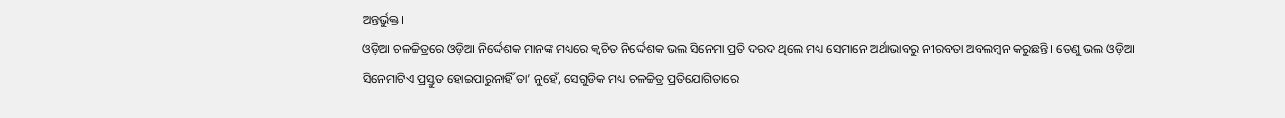ଅନ୍ତର୍ଭୁକ୍ତ।
ଓଡ଼ିଆ ଚଳଚ୍ଚିତ୍ରରେ ଓଡ଼ିଆ ନିର୍ଦ୍ଦେଶକ ମାନଙ୍କ ମଧ୍ୟରେ କ୍ୱଚିତ ନିର୍ଦ୍ଦେଶକ ଭଲ ସିନେମା ପ୍ରତି ଦରଦ ଥିଲେ ମଧ୍ୟ ସେମାନେ ଅର୍ଥାଭାବରୁ ନୀରବତା ଅବଲମ୍ବନ କରୁଛନ୍ତି। ତେଣୁ ଭଲ ଓଡ଼ିଆ ସିନେମାଟିଏ ପ୍ରସ୍ତୁତ ହୋଇପାରୁନାହିଁ ତା’ ନୁହେଁ, ସେଗୁଡିକ ମଧ୍ୟ ଚଳଚ୍ଚିତ୍ର ପ୍ରତିଯୋଗିତାରେ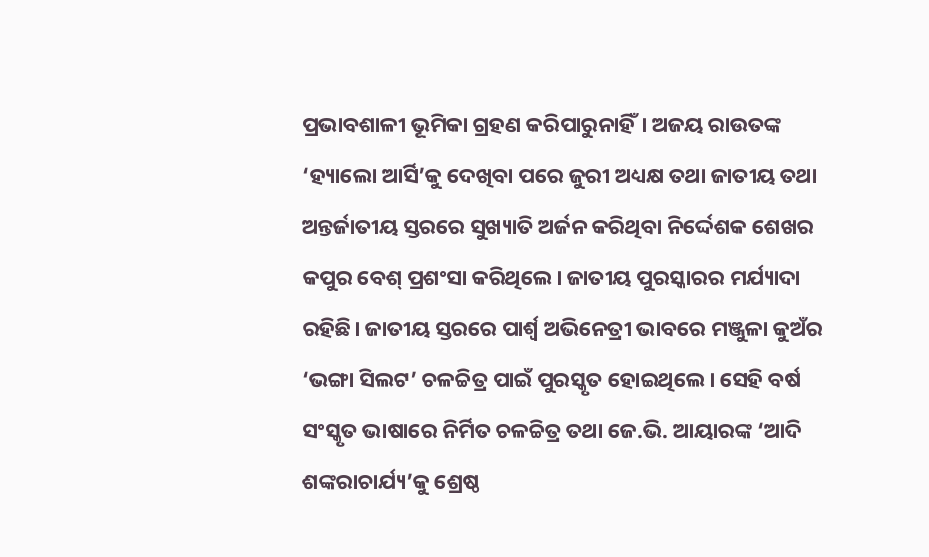ପ୍ରଭାବଶାଳୀ ଭୂମିକା ଗ୍ରହଣ କରିପାରୁନାହିଁ। ଅଜୟ ରାଉତଙ୍କ ‘ହ୍ୟାଲୋ ଆର୍ସି’କୁ ଦେଖିବା ପରେ ଜୁରୀ ଅଧ୍ୟକ୍ଷ ତଥା ଜାତୀୟ ତଥା ଅନ୍ତର୍ଜାତୀୟ ସ୍ତରରେ ସୁଖ୍ୟାତି ଅର୍ଜନ କରିଥିବା ନିର୍ଦ୍ଦେଶକ ଶେଖର କପୁର ବେଶ୍‌ ପ୍ରଶଂସା କରିଥିଲେ। ଜାତୀୟ ପୁରସ୍କାରର ମର୍ଯ୍ୟାଦା ରହିଛି। ଜାତୀୟ ସ୍ତରରେ ପାର୍ଶ୍ୱ ଅଭିନେତ୍ରୀ ଭାବରେ ମଞ୍ଜୁଳା କୁଅଁର ‘ଭଙ୍ଗା ସିଲଟ’ ଚଳଚ୍ଚିତ୍ର ପାଇଁ ପୁରସ୍କୃତ ହୋଇଥିଲେ। ସେହି ବର୍ଷ ସଂସ୍କୃତ ଭାଷାରେ ନିର୍ମିତ ଚଳଚ୍ଚିତ୍ର ତଥା ଜେ.ଭି. ଆୟାରଙ୍କ ‘ଆଦି ଶଙ୍କରାଚାର୍ଯ୍ୟ’କୁ ଶ୍ରେଷ୍ଠ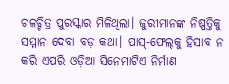ଚଳଚ୍ଚିତ୍ର ପୁରସ୍କାର ମିଳିଥିଲା। ଜୁରୀମାନଙ୍କ ନିଷ୍ପତ୍ତିକୁ ସମ୍ମାନ ଦେବା ବଡ଼ କଥା। ପାସ୍‌-ଫେଲ୍‌କୁ ହିସାବ ନ କରି ଏପରି ଓଡ଼ିଆ ସିନେମାଟିଏ ନିର୍ମାଣ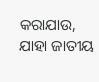କରାଯାଉ, ଯାହା ଜାତୀୟ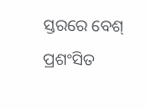ସ୍ତରରେ ବେଶ୍‌ ପ୍ରଶଂସିତ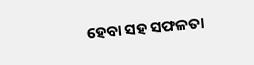ହେବା ସହ ସଫଳତା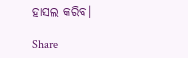ହାସଲ କରିବ।

Share